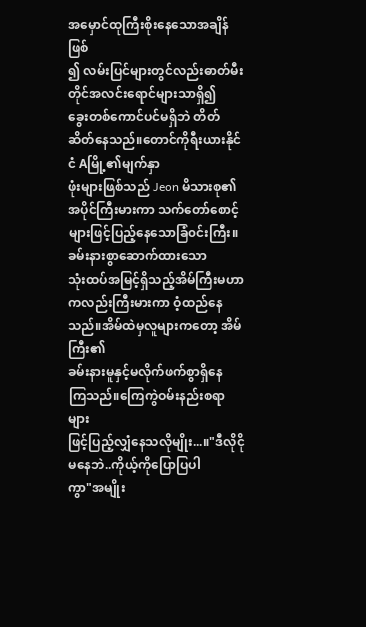အမှောင်ထုကြီးစိုးနေသောအချိန်ဖြစ်
၍ လမ်းပြင်များတွင်လည်းဓာတ်မီး
တိုင်အလင်းရောင်များသာရှိ၍
ခွေးတစ်ကောင်ပင်မရှိဘဲ တိတ်ဆိတ်နေသည်။တောင်ကိုရီးယားနိုင်ငံ Aမြို့၏မျက်နှာ
ဖုံးများဖြစ်သည် Jeon မိသားစု၏
အပိုင်ကြီးမားကာ သက်တော်စောင့်
များဖြင့်ပြည့်နေသောခြံ၀င်းကြီး။ခမ်းနားစွာဆောက်ထားသော
သုံးထပ်အမြင့်ရှိသည့်အိမ်ကြီးမဟာ
ကလည်းကြီးမားကာ ဝံ့ထည်နေသည်။အိမ်ထဲမှလူများကတော့ အိမ်ကြီး၏
ခမ်းနားမူနှင့်မလိုက်ဖက်စွာရှိနေ
ကြသည်။ကြေကွဲဝမ်းနည်းစရာများ
ဖြင့်ပြည့်လျှံနေသလိုမျိုး...။"ဒီလိုငိုမနေဘဲ..ကိုယ့်ကိုပြောပြပါ
ကွာ"အမျိုး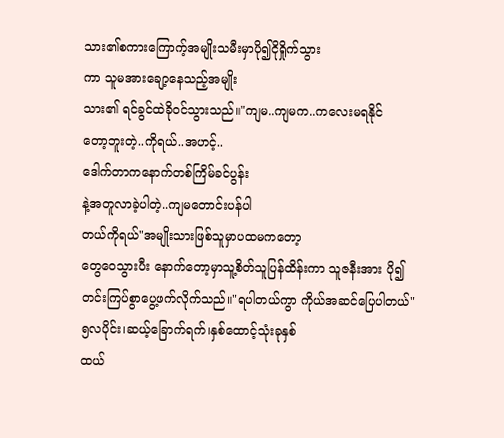သား၏စကားကြောက့်အမျိုးသမီးမှာပို၍ငိုရှိုက်သွား
ကာ သူမအားချော့နေသည့်အမျိုး
သား၏ ရင်ခွင်ထဲခိုဝင်သွားသည်။"ကျမ..ကျမက..ကလေးမရနိုင်
တော့ဘူးတဲ့..ကိုရယ်..အဟင့်..
ဒေါက်တာကနောက်တစ်ကြိမ်ခင်ပွန်း
နဲ့အတူလာခဲ့ပါတဲ့..ကျမတောင်းပန်ပါ
တယ်ကိုရယ်"အမျိုးသားဖြစ်သူမှာပထမကတော့
တွေဝေသွားပီး နောက်တော့မှာသူ့စိတ်သူပြန်ထိန်းကာ သူဇနီးအား ပို၍
တင်းကြပ်စွာပွေ့ဖက်လိုက်သည်။"ရပါတယ်ကွာ ကိုယ်အဆင်ပြေပါတယ်"
၅လပိုင်း၊ဆယ့်ခြောက်ရက်၊နှစ်ထောင့်သုံးခုနှစ်
ထယ်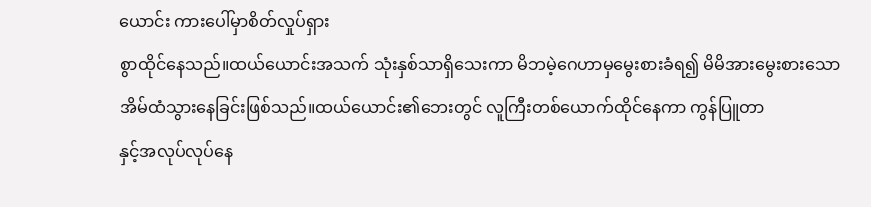ယောင်း ကားပေါ်မှာစိတ်လှုပ်ရှား
စွာထိုင်နေသည်။ထယ်ယောင်းအသက် သုံးနှစ်သာရှိသေးကာ မိဘမဲ့ဂေဟာမှမွေးစားခံရ၍ မိမိအားမွေးစားသော
အိမ်ထံသွားနေခြင်းဖြစ်သည်။ထယ်ယောင်း၏ဘေးတွင် လူကြီးတစ်ယောက်ထိုင်နေကာ ကွန်ပြူတာ
နှင့်အလုပ်လုပ်နေ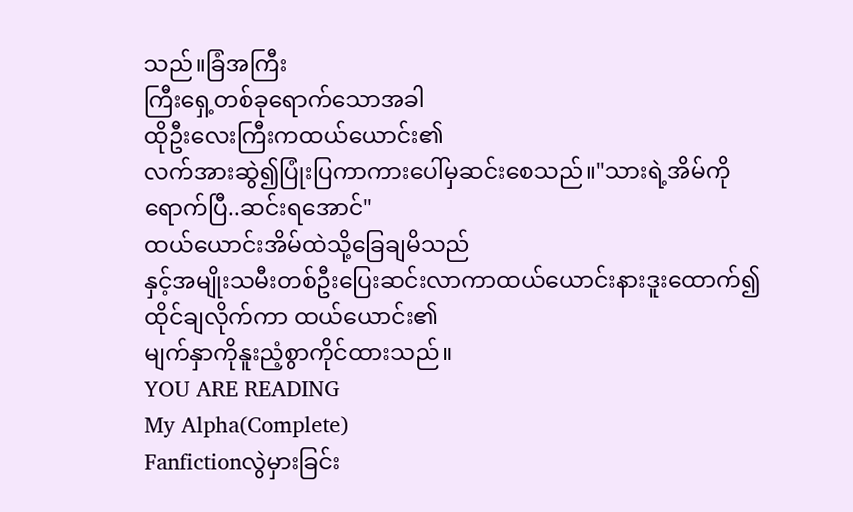သည်။ခြံအကြီး
ကြီးရှေ့တစ်ခုရောက်သောအခါ
ထိုဦးလေးကြီးကထယ်ယောင်း၏
လက်အားဆွဲ၍ပြုံးပြကာကားပေါ်မှဆင်းစေသည်။"သားရဲ့အိမ်ကိုရောက်ပြီ..ဆင်းရအောင်"
ထယ်ယောင်းအိမ်ထဲသို့ခြေချမိသည်
နှင့်အမျိုးသမီးတစ်ဦးပြေးဆင်းလာကာထယ်ယောင်းနားဒူးထောက်၍
ထိုင်ချလိုက်ကာ ထယ်ယောင်း၏
မျက်နှာကိုနူးညံ့စွာကိုင်ထားသည်။
YOU ARE READING
My Alpha(Complete)
Fanfictionလွဲမှားခြင်း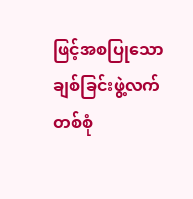ဖြင့်အစပြုသောချစ်ခြင်းဖွဲ့လက်တစ်စုံ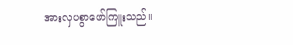အားလှပစွာဖော်ကြူးသည်။